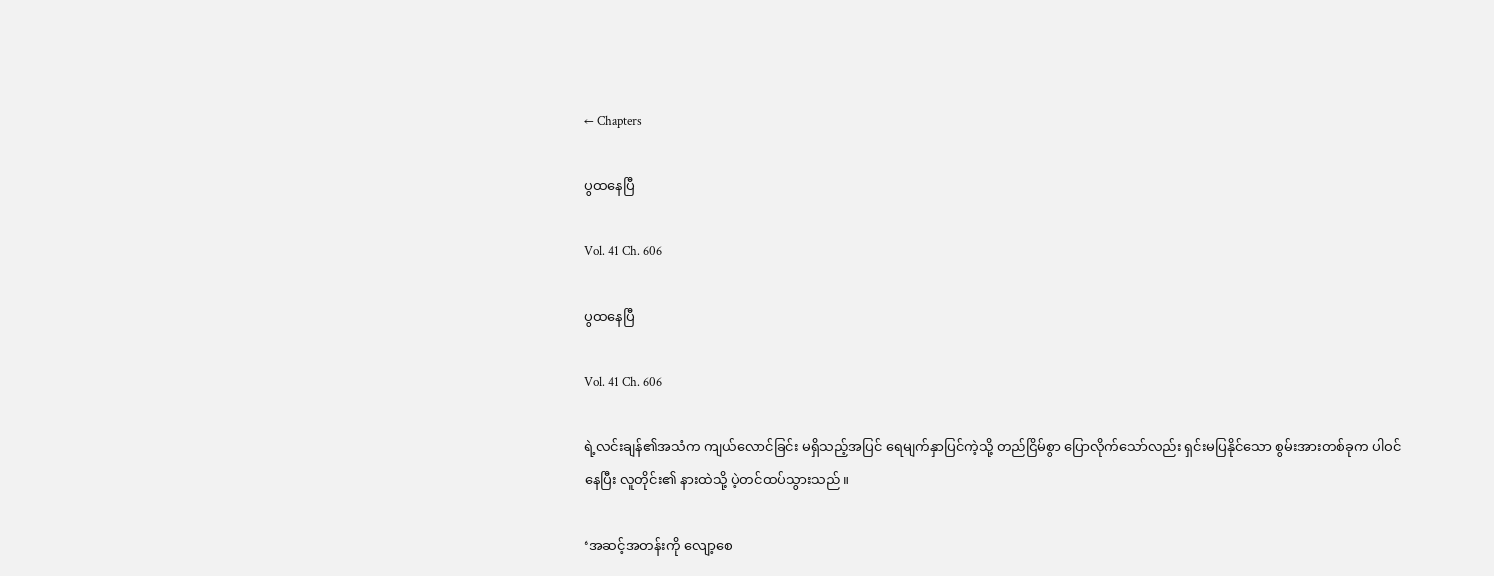← Chapters

ပွထနေပြီ

Vol. 41 Ch. 606

ပွထနေပြီ

Vol. 41 Ch. 606

ရဲ့လင်းချန်၏အသံက ကျယ်လောင်ခြင်း မရှိသည့်အပြင် ရေမျက်နှာပြင်ကဲ့သို့ တည်ငြိမ်စွာ ပြောလိုက်သော်လည်း ရှင်းမပြနိုင်သော စွမ်းအားတစ်ခုက ပါဝင်နေပြီး လူတိုင်း၏ နားထဲသို့ ပဲ့တင်ထပ်သွားသည်။

‘အဆင့်အတန်းကို လျော့စေ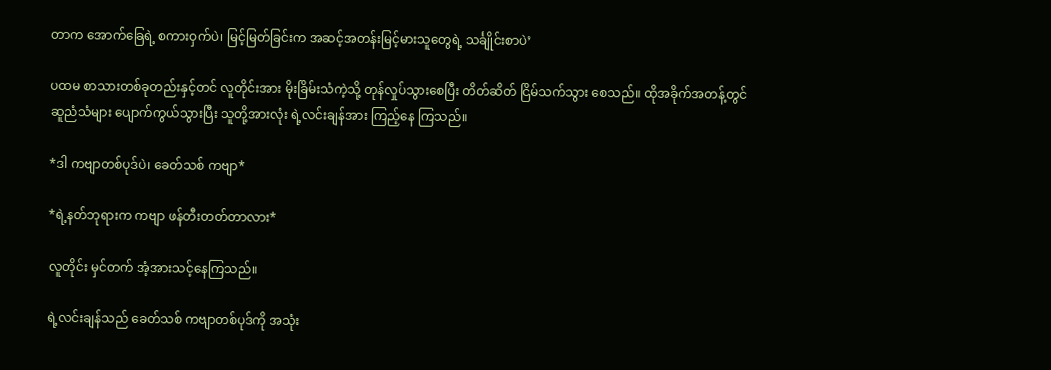တာက အောက်ခြေရဲ့ စကားဝှက်ပဲ၊ မြင့်မြတ်ခြင်းက အဆင့်အတန်းမြင့်မားသူတွေရဲ့ သင်္ချိုင်းစာပဲ’

ပထမ စာသားတစ်ခုတည်းနှင့်တင် လူတိုင်းအား မိုးခြိမ်းသံကဲ့သို့ တုန်လှုပ်သွားစေပြီး တိတ်ဆိတ် ငြိမ်သက်သွား စေသည်။ ထိုအခိုက်အတန့်တွင် ဆူညံသံများ ပျောက်ကွယ်သွားပြီး သူတို့အားလုံး ရဲ့လင်းချန်အား ကြည့်နေ ကြသည်။

*ဒါ ကဗျာတစ်ပုဒ်ပဲ၊ ခေတ်သစ် ကဗျာ*

*ရဲ့နတ်ဘုရားက ကဗျာ ဖန်တီးတတ်တာလား*

လူတိုင်း မှင်တက် အံ့အားသင့်နေကြသည်။

ရဲ့လင်းချန်သည် ခေတ်သစ် ကဗျာတစ်ပုဒ်ကို အသုံး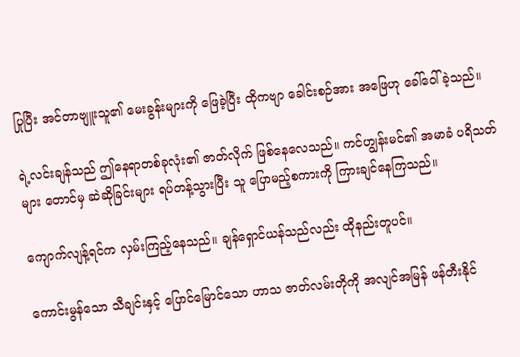ပြုပြီး အင်တာဗျူးသူ၏ မေးခွန်းများကို ဖြေခဲ့ပြီး ထိုကဗျာ ခေါင်းစဉ်အား အဖြေဟု ခေါ်ဝေါ်ခဲ့သည်။

ရဲ့လင်းချန်သည် ဤနေရာတစ်ခုလုံး၏ ဇာတ်လိုက် ဖြစ်နေလေသည်။ ကင်ဟျွန်းမင်၏ အမာခံ ပရိသတ်များ တောင်မှ ဆဲဆိုခြင်းများ ရပ်တန့်သွားပြီး သူ ပြောမည့်စကားကို ကြားချင်နေကြသည်။

ကျောက်လျန့်ရင်က လှမ်းကြည့်နေသည်။ ချန်ရှောင်ယန်သည်လည်း ထိုနည်းတူပင်။

ကောင်းမွန်သော သီချင်းနှင့် ပြောင်မြောင်သော ဟာသ ဇာတ်လမ်းတိုကို အလျင်အမြန် ဖန်တီးနိုင်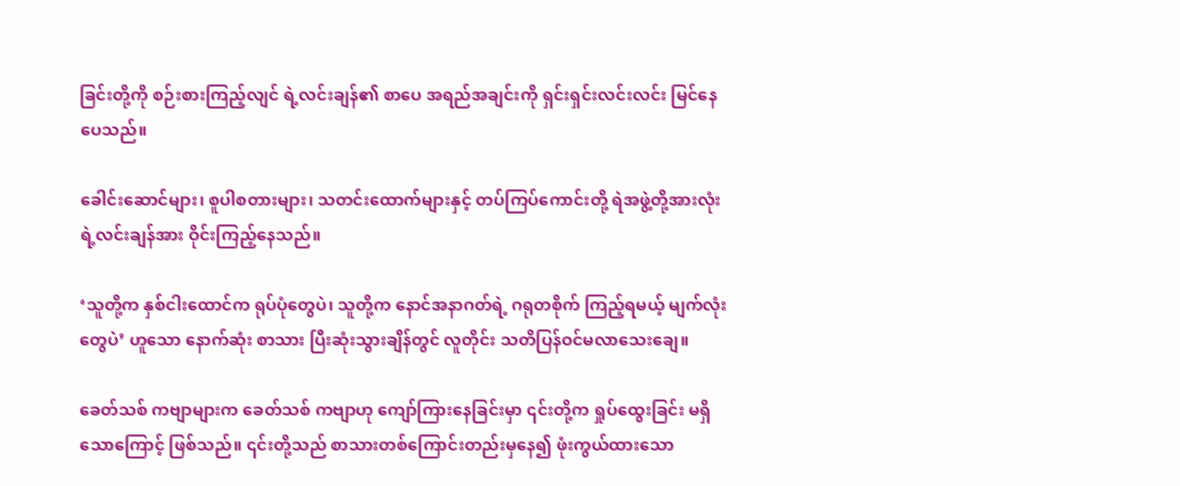ခြင်းတို့ကို စဉ်းစားကြည့်လျင် ရဲ့လင်းချန်၏ စာပေ အရည်အချင်းကို ရှင်းရှင်းလင်းလင်း မြင်နေပေသည်။

ခေါင်းဆောင်များ၊ စူပါစတားများ၊ သတင်းထောက်များနှင့် တပ်ကြပ်ကောင်းတို့ ရဲအဖွဲ့တို့အားလုံး ရဲ့လင်းချန်အား ဝိုင်းကြည့်နေသည်။

‘သူတို့က နှစ်ငါးထောင်က ရုပ်ပုံတွေပဲ၊ သူတို့က နောင်အနာဂတ်ရဲ့ ဂရုတစိုက် ကြည့်ရမယ့် မျက်လုံးတွေပဲ’ ဟူသော နောက်ဆုံး စာသား ပြီးဆုံးသွားချိန်တွင် လူတိုင်း သတိပြန်ဝင်မလာသေးချေ။

ခေတ်သစ် ကဗျာများက ခေတ်သစ် ကဗျာဟု ကျော်ကြားနေခြင်းမှာ ၎င်းတို့က ရှုပ်ထွေးခြင်း မရှိသောကြောင့် ဖြစ်သည်။ ၎င်းတို့သည် စာသားတစ်ကြောင်းတည်းမှနေ၍ ဖုံးကွယ်ထားသော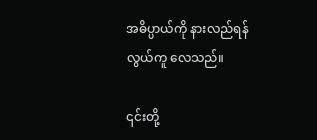အဓိပ္ပာယ်ကို နားလည်ရန် လွယ်ကူ လေသည်။

၎င်းတို့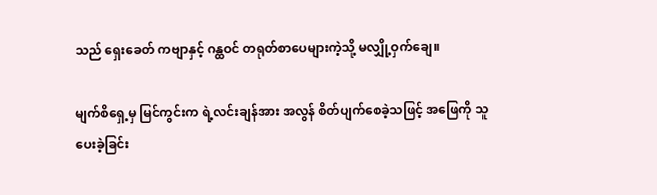သည် ရှေးခေတ် ကဗျာနှင့် ဂန္ထဝင် တရုတ်စာပေများကဲ့သို့ မလျှို့ဝှက်ချေ။

မျက်စိရှေ့မှ မြင်ကွင်းက ရဲ့လင်းချန်အား အလွန် စိတ်ပျက်စေခဲ့သဖြင့် အဖြေကို သူ ပေးခဲ့ခြင်း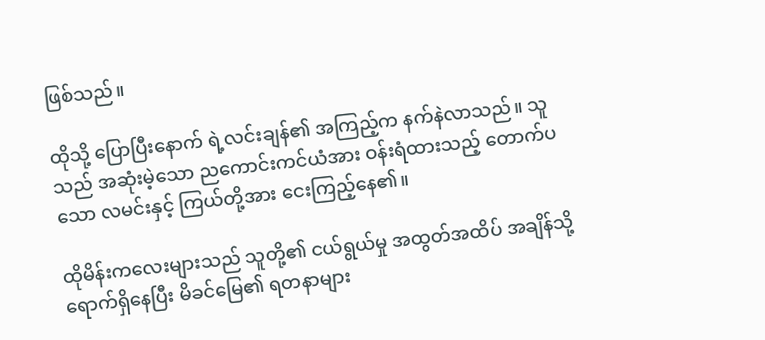ဖြစ်သည်။

ထိုသို့ ပြောပြီးနောက် ရဲ့လင်းချန်၏ အကြည့်က နက်နဲလာသည်။ သူသည် အဆုံးမဲ့သော ညကောင်းကင်ယံအား ဝန်းရံထားသည့် တောက်ပသော လမင်းနှင့် ကြယ်တို့အား ငေးကြည့်နေ၏။

ထိုမိန်းကလေးများသည် သူတို့၏ ငယ်ရွယ်မှု အထွတ်အထိပ် အချိန်သို့ ရောက်ရှိနေပြီး မိခင်မြေ၏ ရတနာများ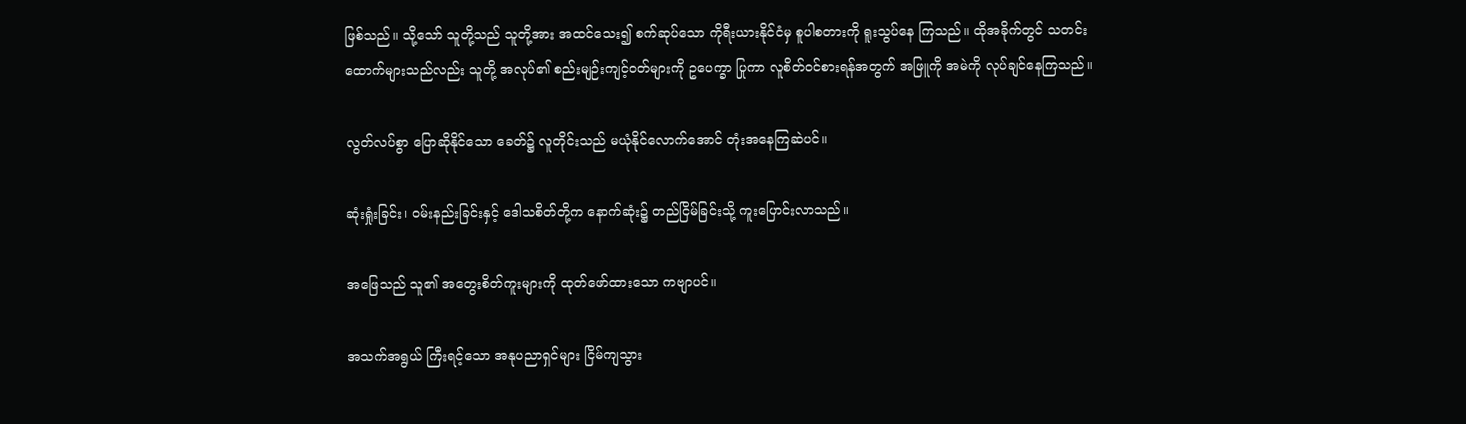ဖြစ်သည်။ သို့သော် သူတို့သည် သူတို့အား အထင်သေး၍ စက်ဆုပ်သော ကိုရီးယားနိုင်ငံမှ စူပါစတားကို ရူးသွပ်နေ ကြသည်။ ထိုအခိုက်တွင် သတင်းထောက်များသည်လည်း သူတို့ အလုပ်၏ စည်းမျဉ်းကျင့်ဝတ်များကို ဥပေက္ခာ ပြုကာ လူစိတ်ဝင်စားရန်အတွက် အဖြူကို အမဲကို လုပ်ချင်နေကြသည်။

လွတ်လပ်စွာ ပြောဆိုနိုင်သော ခေတ်၌ လူတိုင်းသည် မယုံနိုင်လောက်အောင် တုံးအနေကြဆဲပင်။

ဆုံးရှုံးခြင်း၊ ဝမ်းနည်းခြင်းနှင့် ဒေါသစိတ်တို့က နောက်ဆုံး၌ တည်ငြိမ်ခြင်းသို့ ကူးပြောင်းလာသည်။

အဖြေသည် သူ၏ အတွေးစိတ်ကူးများကို ထုတ်ဖော်ထားသော ကဗျာပင်။

အသက်အရွယ် ကြီးရင့်သော အနုပညာရှင်များ ငြိမ်ကျသွား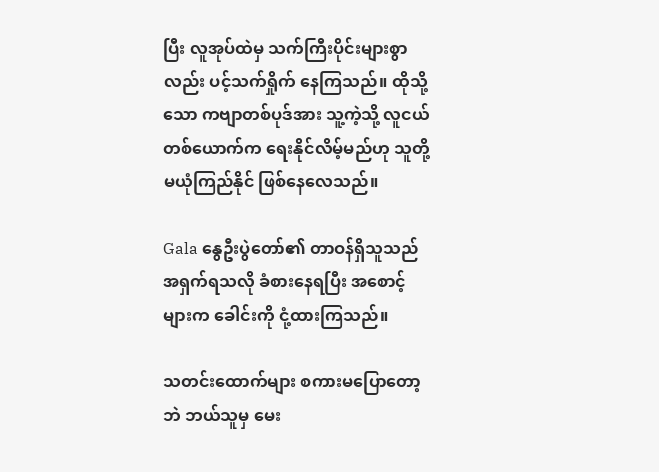ပြီး လူအုပ်ထဲမှ သက်ကြီးပိုင်းများစွာလည်း ပင့်သက်ရှိုက် နေကြသည်။ ထိုသို့သော ကဗျာတစ်ပုဒ်အား သူ့ကဲ့သို့ လူငယ်တစ်ယောက်က ရေးနိုင်လိမ့်မည်ဟု သူတို့ မယုံကြည်နိုင် ဖြစ်နေလေသည်။

Gala နွေဦးပွဲတော်၏ တာဝန်ရှိသူသည် အရှက်ရသလို ခံစားနေရပြီး အစောင့်များက ခေါင်းကို ငုံ့ထားကြသည်။

သတင်းထောက်များ စကားမပြောတော့ဘဲ ဘယ်သူမှ မေး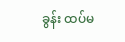ခွန်း ထပ်မ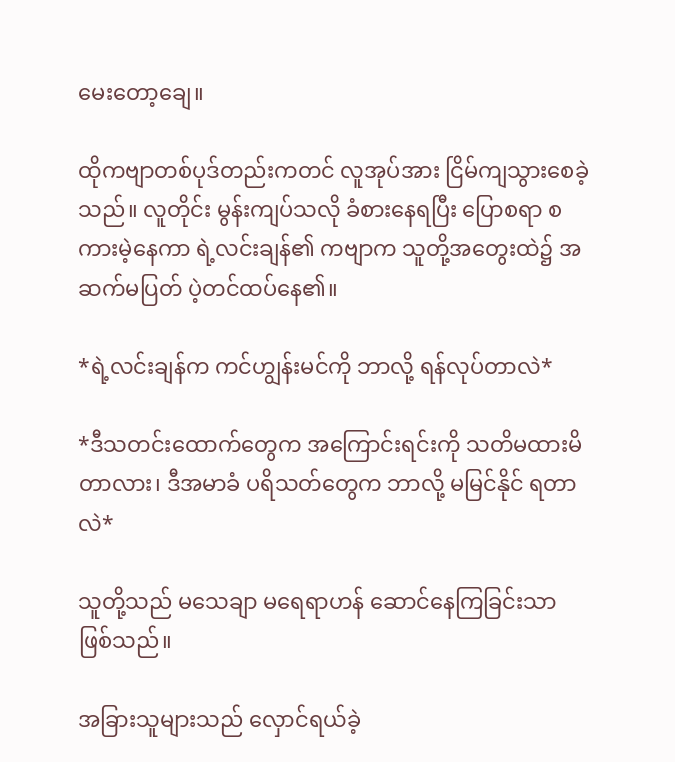မေးတော့ချေ။

ထိုကဗျာတစ်ပုဒ်တည်းကတင် လူအုပ်အား ငြိမ်ကျသွားစေခဲ့သည်။ လူတိုင်း မွန်းကျပ်သလို ခံစားနေရပြီး ပြောစရာ စကားမဲ့နေကာ ရဲ့လင်းချန်၏ ကဗျာက သူတို့အတွေးထဲ၌ အဆက်မပြတ် ပဲ့တင်ထပ်နေ၏။

*ရဲ့လင်းချန်က ကင်ဟျွန်းမင်ကို ဘာလို့ ရန်လုပ်တာလဲ*

*ဒီသတင်းထောက်တွေက အကြောင်းရင်းကို သတိမထားမိတာလား၊ ဒီအမာခံ ပရိသတ်တွေက ဘာလို့ မမြင်နိုင် ရတာလဲ*

သူတို့သည် မသေချာ မရေရာဟန် ဆောင်နေကြခြင်းသာ ဖြစ်သည်။

အခြားသူများသည် လှောင်ရယ်ခဲ့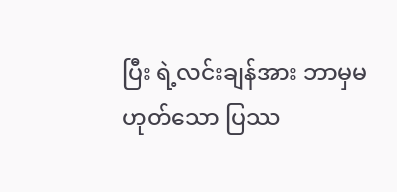ပြီး ရဲ့လင်းချန်အား ဘာမှမဟုတ်သော ပြဿ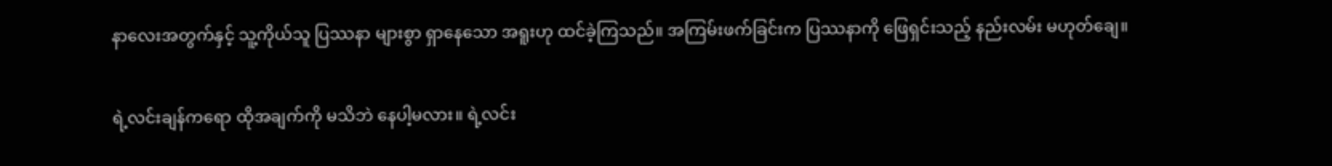နာလေးအတွက်နှင့် သူ့ကိုယ်သူ ပြဿနာ များစွာ ရှာနေသော အရူးဟု ထင်ခဲ့ကြသည်။ အကြမ်းဖက်ခြင်းက ပြဿနာကို ဖြေရှင်းသည့် နည်းလမ်း မဟုတ်ချေ။

ရဲ့လင်းချန်ကရော ထိုအချက်ကို မသိဘဲ နေပါ့မလား။ ရဲ့လင်း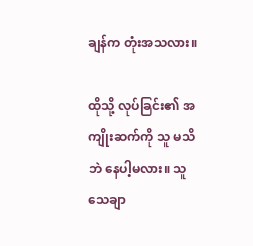ချန်က တုံးအသလား။

ထိုသို့ လုပ်ခြင်း၏ အကျိုးဆက်ကို သူ မသိဘဲ နေပါ့မလား။ သူ သေချာ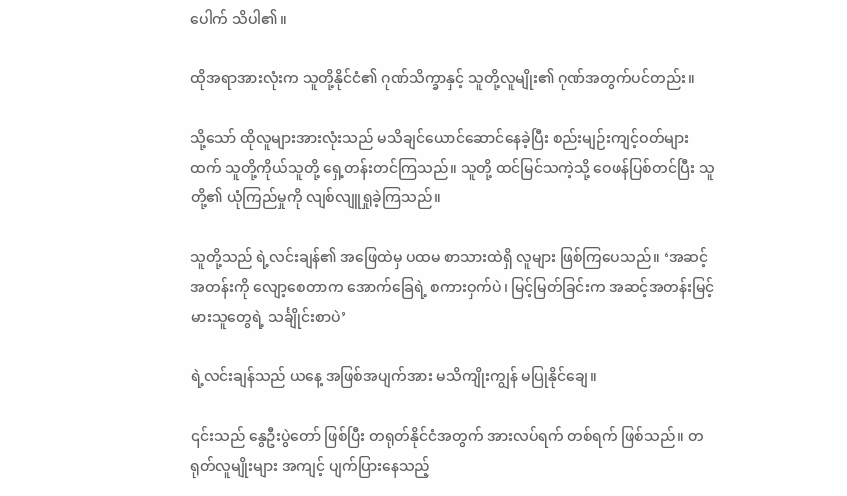ပေါက် သိပါ၏။

ထိုအရာအားလုံးက သူတို့နိုင်ငံ၏ ဂုဏ်သိက္ခာနှင့် သူတို့လူမျိုး၏ ဂုဏ်အတွက်ပင်တည်း။

သို့သော် ထိုလူများအားလုံးသည် မသိချင်ယောင်ဆောင်နေခဲ့ပြီး စည်းမျဉ်းကျင့်ဝတ်များထက် သူတို့ကိုယ်သူတို့ ရှေ့တန်းတင်ကြသည်။ သူတို့ ထင်မြင်သကဲ့သို့ ဝေဖန်ပြစ်တင်ပြီး သူတို့၏ ယုံကြည်မှုကို လျစ်လျူရှုခဲ့ကြသည်။

သူတို့သည် ရဲ့လင်းချန်၏ အဖြေထဲမှ ပထမ စာသားထဲရှိ လူများ ဖြစ်ကြပေသည်။ ‘အဆင့်အတန်းကို လျော့စေတာက အောက်ခြေရဲ့ စကားဝှက်ပဲ၊ မြင့်မြတ်ခြင်းက အဆင့်အတန်းမြင့်မားသူတွေရဲ့ သင်္ချိုင်းစာပဲ’

ရဲ့လင်းချန်သည် ယနေ့ အဖြစ်အပျက်အား မသိကျိုးကျွန် မပြုနိုင်ချေ။

၎င်းသည် နွေဦးပွဲတော် ဖြစ်ပြီး တရုတ်နိုင်ငံအတွက် အားလပ်ရက် တစ်ရက် ဖြစ်သည်။ တရုတ်လူမျိုးများ အကျင့် ပျက်ပြားနေသည့်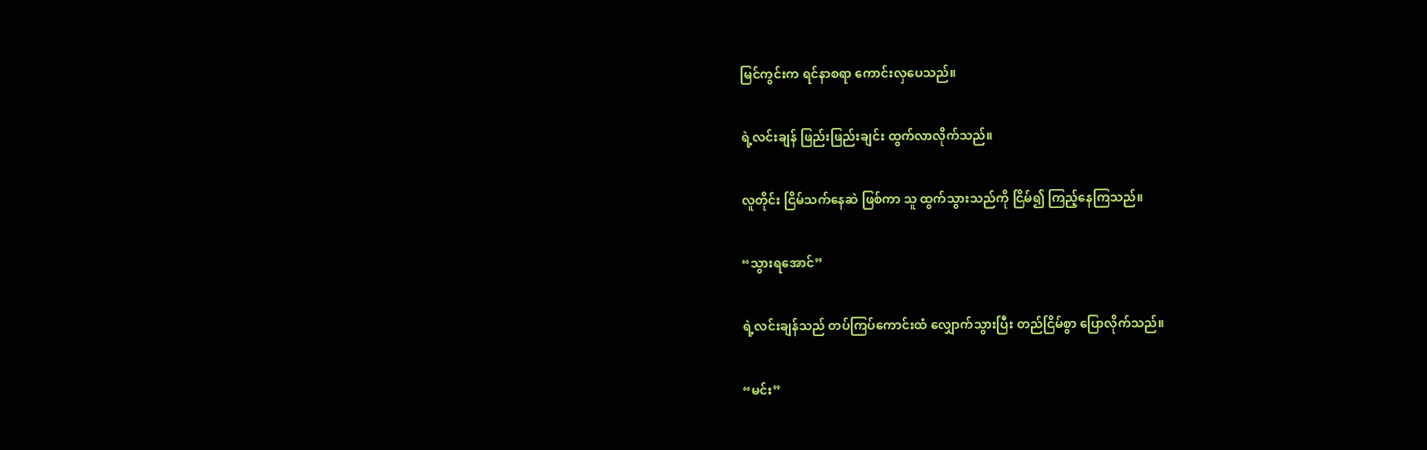မြင်ကွင်းက ရင်နာစရာ ကောင်းလှပေသည်။

ရဲ့လင်းချန် ဖြည်းဖြည်းချင်း ထွက်လာလိုက်သည်။

လူတိုင်း ငြိမ်သက်နေဆဲ ဖြစ်ကာ သူ ထွက်သွားသည်ကို ငြိမ်၍ ကြည့်နေကြသည်။

“သွားရအောင်”

ရဲ့လင်းချန်သည် တပ်ကြပ်ကောင်းထံ လျှောက်သွားပြီး တည်ငြိမ်စွာ ပြောလိုက်သည်။

“မင်း”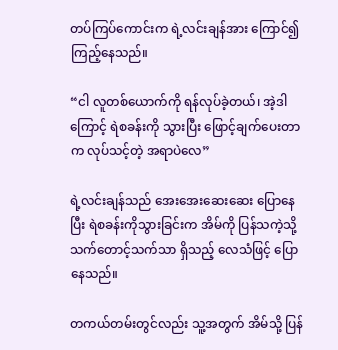တပ်ကြပ်ကောင်းက ရဲ့လင်းချန်အား ကြောင်၍ ကြည့်နေသည်။

“ငါ လူတစ်ယောက်ကို ရန်လုပ်ခဲ့တယ်၊ အဲ့ဒါကြောင့် ရဲစခန်းကို သွားပြီး ဖြောင့်ချက်ပေးတာက လုပ်သင့်တဲ့ အရာပဲလေ”

ရဲ့လင်းချန်သည် အေးအေးဆေးဆေး ပြောနေပြီး ရဲစခန်းကိုသွားခြင်းက အိမ်ကို ပြန်သကဲ့သို့ သက်တောင့်သက်သာ ရှိသည့် လေသံဖြင့် ပြောနေသည်။

တကယ်တမ်းတွင်လည်း သူ့အတွက် အိမ်သို့ ပြန်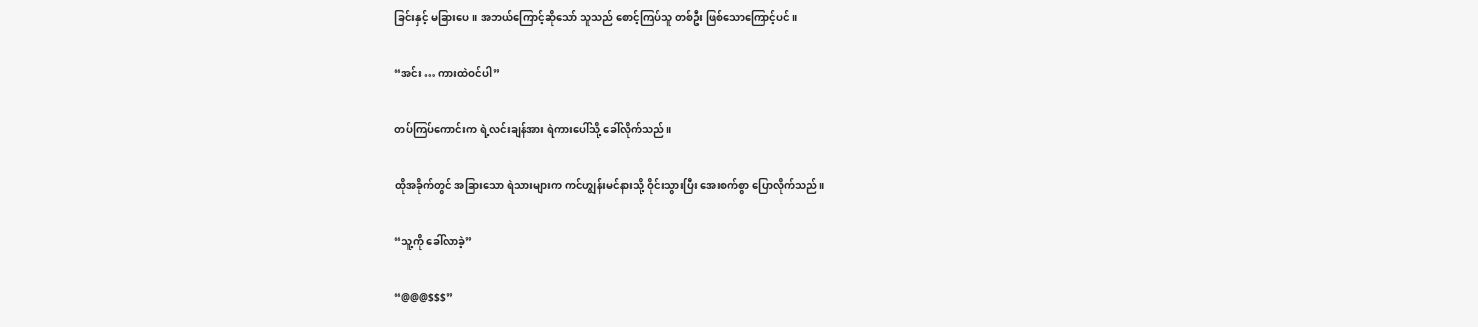ခြင်းနှင့် မခြားပေ။ အဘယ်ကြောင့်ဆိုသော် သူသည် စောင့်ကြပ်သူ တစ်ဦး ဖြစ်သောကြောင့်ပင်။

“အင်း … ကားထဲဝင်ပါ”

တပ်ကြပ်ကောင်းက ရဲ့လင်းချန်အား ရဲကားပေါ်သို့ ခေါ်လိုက်သည်။

ထိုအခိုက်တွင် အခြားသော ရဲသားများက ကင်ဟျွန်းမင်နားသို့ ဝိုင်းသွားပြီး အေးစက်စွာ ပြောလိုက်သည်။

“သူ့ကို ခေါ်လာခဲ့”

“@@@$$$”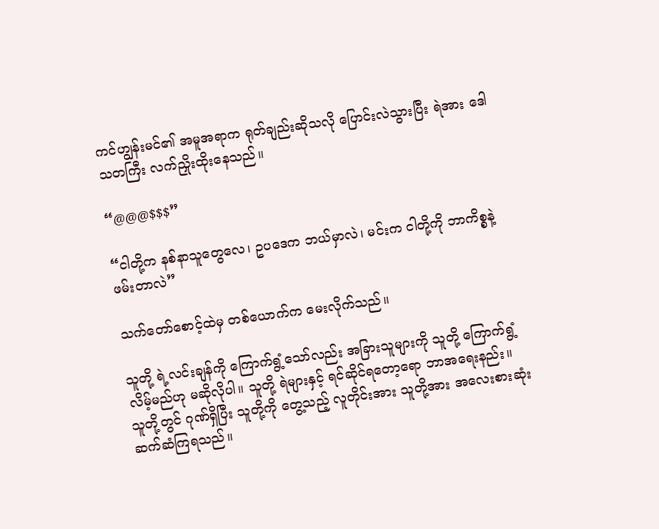ကင်ဟျွန်းမင်၏ အမူအရာက ရုတ်ချည်းဆိုသလို ပြောင်းလဲသွားပြီး ရဲအား ဒေါသတကြီး လက်ညှိုးထိုးနေသည်။

“@@@$$$”

“ငါတို့က နစ်နာသူတွေလေ၊ ဥပဒေက ဘယ်မှာလဲ၊ မင်းက ငါတို့ကို ဘာကိစ္စနဲ့ ဖမ်းတာလဲ”

သက်တော်စောင့်ထဲမှ တစ်ယောက်က မေးလိုက်သည်။

သူတို့ ရဲ့လင်းချန်ကို ကြောက်ရွံ့သော်လည်း အခြားသူများကို သူတို့ ကြောက်ရွံ့လိမ့်မည်ဟု မဆိုလိုပါ။ သူတို့ ရဲများနှင့် ရင်ဆိုင်ရတော့ရော ဘာအရေးနည်း။ သူတို့တွင် ဂုဏ်ရှိပြီး သူတို့ကို တွေ့သည့် လူတိုင်းအား သူတို့အား အလေးစားဆုံး ဆက်ဆံကြရသည်။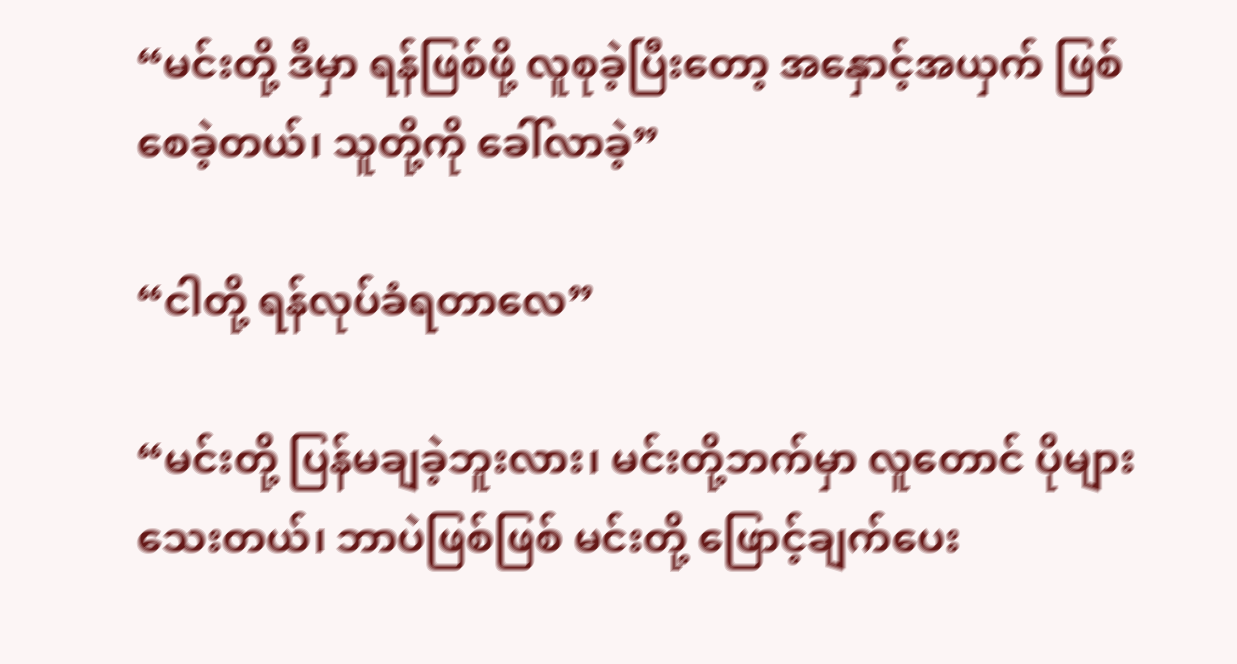“မင်းတို့ ဒီမှာ ရန်ဖြစ်ဖို့ လူစုခဲ့ပြီးတော့ အနှောင့်အယှက် ဖြစ်စေခဲ့တယ်၊ သူတို့ကို ခေါ်လာခဲ့”

“ငါတို့ ရန်လုပ်ခံရတာလေ”

“မင်းတို့ ပြန်မချခဲ့ဘူးလား၊ မင်းတို့ဘက်မှာ လူတောင် ပိုများသေးတယ်၊ ဘာပဲဖြစ်ဖြစ် မင်းတို့ ဖြောင့်ချက်ပေး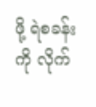ဖို့ ရဲစခန်းကို လိုက်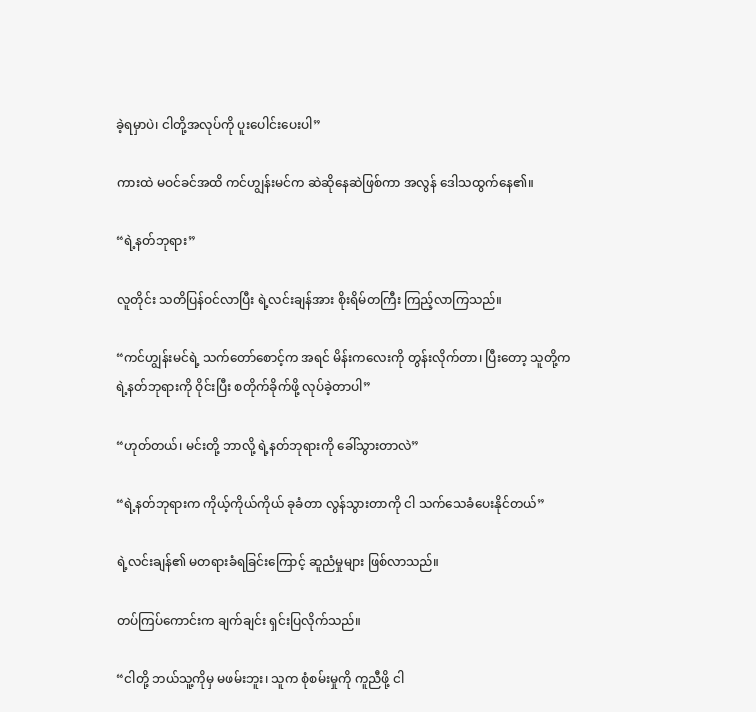ခဲ့ရမှာပဲ၊ ငါတို့အလုပ်ကို ပူးပေါင်းပေးပါ”

ကားထဲ မဝင်ခင်အထိ ကင်ဟျွန်းမင်က ဆဲဆိုနေဆဲဖြစ်ကာ အလွန် ဒေါသထွက်နေ၏။

“ရဲ့နတ်ဘုရား”

လူတိုင်း သတိပြန်ဝင်လာပြီး ရဲ့လင်းချန်အား စိုးရိမ်တကြီး ကြည့်လာကြသည်။

“ကင်ဟျွန်းမင်ရဲ့ သက်တော်စောင့်က အရင် မိန်းကလေးကို တွန်းလိုက်တာ၊ ပြီးတော့ သူတို့က ရဲ့နတ်ဘုရားကို ဝိုင်းပြီး စတိုက်ခိုက်ဖို့ လုပ်ခဲ့တာပါ”

“ဟုတ်တယ်၊ မင်းတို့ ဘာလို့ ရဲ့နတ်ဘုရားကို‌ ခေါ်သွားတာလဲ”

“ရဲ့နတ်ဘုရားက ကိုယ့်ကိုယ်ကိုယ် ခုခံတာ လွန်သွားတာကို ငါ သက်သေခံပေးနိုင်တယ်”

ရဲ့လင်းချန်၏ မတရားခံရခြင်းကြောင့် ဆူညံမှုများ ဖြစ်လာသည်။

တပ်ကြပ်ကောင်းက ချက်ချင်း ရှင်းပြလိုက်သည်။

“ငါတို့ ဘယ်သူ့ကိုမှ မဖမ်းဘူး၊ သူက စုံစမ်းမှုကို ကူညီဖို့ ငါ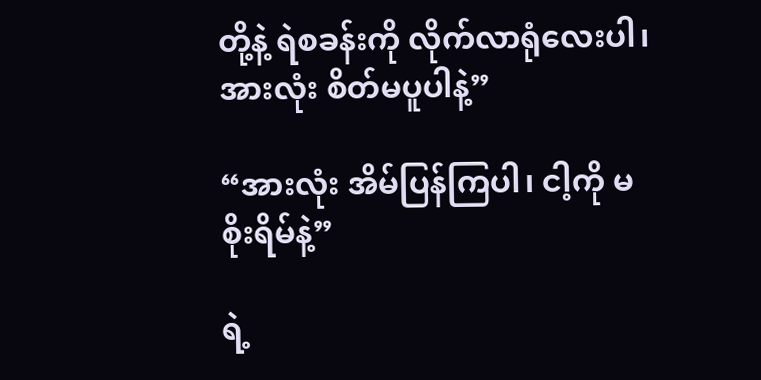တို့နဲ့ ရဲစခန်းကို လိုက်လာရုံလေးပါ၊ အားလုံး စိတ်မပူပါနဲ့”

“အားလုံး အိမ်ပြန်ကြပါ၊ ငါ့ကို မစိုးရိမ်နဲ့”

ရဲ့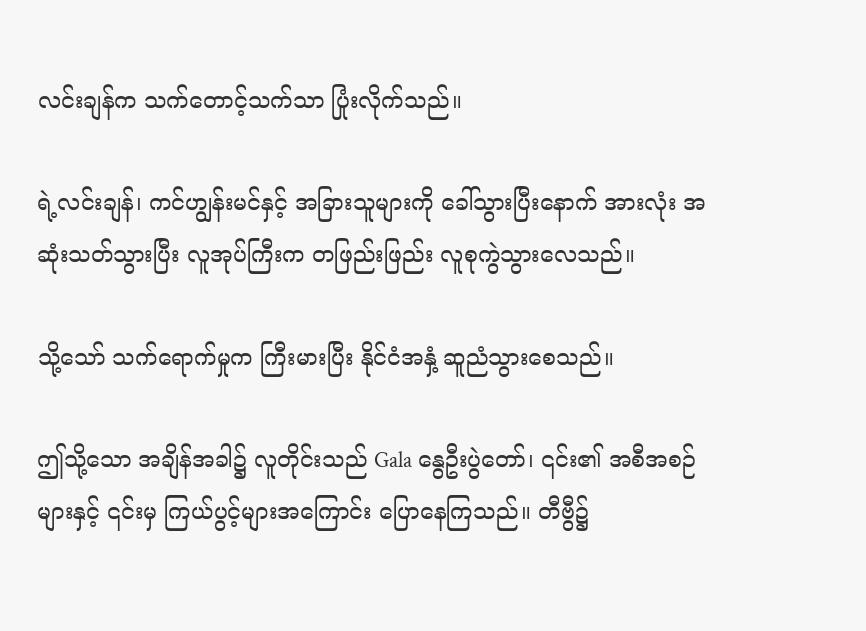လင်းချန်က သက်တောင့်သက်သာ ပြုံးလိုက်သည်။

ရဲ့လင်းချန်၊ ကင်ဟျွန်းမင်နှင့် အခြားသူများကို ခေါ်သွားပြီးနောက် အားလုံး အဆုံးသတ်သွားပြီး လူအုပ်ကြီးက တဖြည်းဖြည်း လူစုကွဲသွားလေသည်။

သို့သော် သက်ရောက်မှုက ကြီးမားပြီး နိုင်ငံအနှံ့ ဆူညံသွားစေသည်။

ဤသို့သော အချိန်အခါ၌ လူတိုင်းသည် Gala နွေဦးပွဲတော်၊ ၎င်း၏ အစီအစဉ်များနှင့် ၎င်းမှ ကြယ်ပွင့်များအကြောင်း ပြောနေကြသည်။ တီဗွီ၌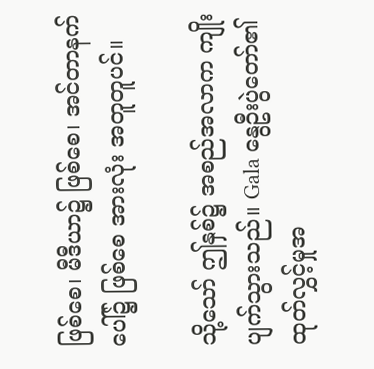ဖြစ်စေ၊ မီဒီယာ၌ ဖြစ်စေ၊ အင်တာနက်ပေါ်၌ ဖြစ်စေ အားလုံး အတူတူပင်။

သို့သော် ဤနှစ်၌ အစည်အလာက ကျိုးပျက်သွားသည်။ Gala နွေဦးပွဲတော်၏ ထုတ်လွှင့်မှုအ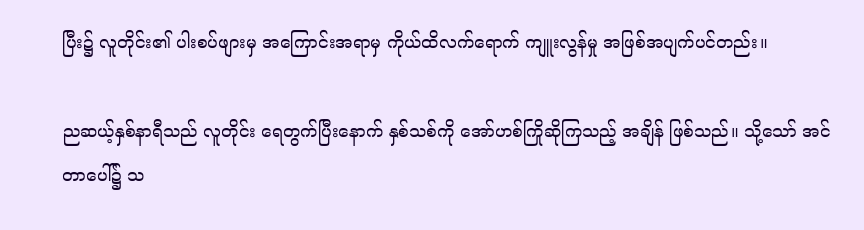ပြီး၌ လူတိုင်း၏ ပါးစပ်ဖျားမှ အကြောင်းအရာမှ ကိုယ်ထိလက်ရောက် ကျူးလွန်မှု အဖြစ်အပျက်ပင်တည်း။

ညဆယ့်နှစ်နာရီသည် လူတိုင်း ရေတွက်ပြီးနောက် နှစ်သစ်ကို အော်ဟစ်ကြိုဆိုကြသည့် အချိန် ဖြစ်သည်။ သို့သော် အင်တာပေါ်၌ သ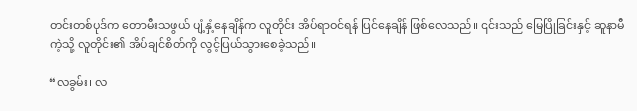တင်းတစ်ပုဒ်က တောမီးသဖွယ် ပျံ့နှံ့နေချိန်က လူတိုင်း အိပ်ရာဝင်ရန် ပြင်နေချိန် ဖြစ်လေသည်။ ၎င်းသည် မြေပြိုခြင်းနှင့် ဆူနာမီကဲ့သို့ လူတိုင်း၏ အိပ်ချင်စိတ်ကို လွင့်ပြယ်သွားစေခဲ့သည်။

“လခွမ်း၊ လ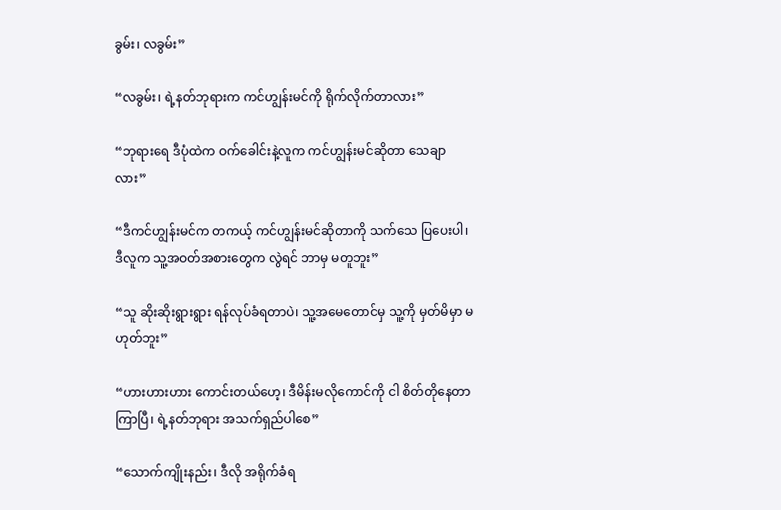ခွမ်း၊ လခွမ်း”

“လခွမ်း၊ ရဲ့နတ်ဘုရားက ကင်ဟျွန်းမင်ကို ရိုက်လိုက်တာလား”

“ဘုရားရေ ဒီပုံထဲက ဝက်ခေါင်းနဲ့လူက ကင်ဟျွန်းမင်ဆိုတာ သေချာလား”

“ဒီကင်ဟျွန်းမင်က တကယ့် ကင်ဟျွန်းမင်ဆိုတာကို သက်သေ ပြပေးပါ၊ ဒီလူက သူ့အဝတ်အစားတွေက လွဲရင် ဘာမှ မတူဘူး”

“သူ ဆိုးဆိုးရွားရွား ရန်လုပ်ခံရတာပဲ၊ သူ့အမေတောင်မှ သူ့ကို မှတ်မိမှာ မဟုတ်ဘူး”

“ဟားဟားဟား ကောင်းတယ်ဟေ့၊ ဒီမိန်းမလိုကောင်ကို ငါ စိတ်တိုနေတာ ကြာပြီ၊ ရဲ့နတ်ဘုရား အသက်ရှည်ပါစေ”

“သောက်ကျိုးနည်း၊ ဒီလို အရိုက်ခံရ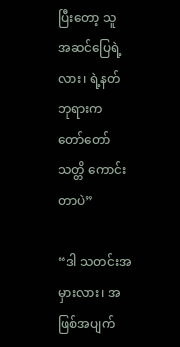ပြီးတော့ သူ အဆင်ပြေရဲ့လား၊ ရဲ့နတ်ဘုရားက တော်တော် သတ္တိ ကောင်းတာပဲ”

“ဒါ သတင်းအမှားလား၊ အဖြစ်အပျက်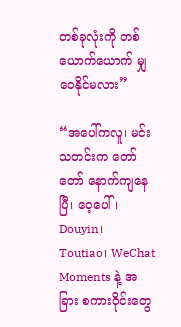တစ်ခုလုံးကို တစ်ယောက်ယောက် မျှဝေနိုင်မလား”

“အပေါ်ကလူ၊ မင်းသတင်းက တော်တော် နောက်ကျနေပြီ၊ ဝေ့ပေါ်၊ Douyin၊ Toutiao၊ WeChat Moments နဲ့ အခြား စကားဝိုင်းတွေ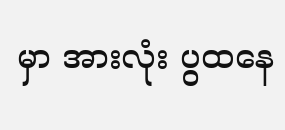မှာ အားလုံး ပွထနေ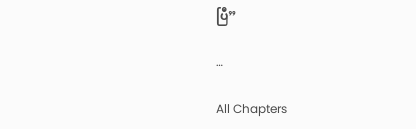ပြီ”

…

All Chapters